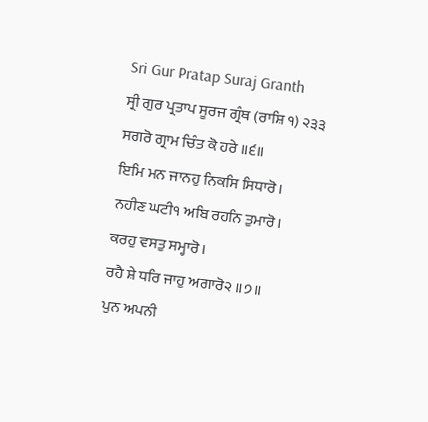Sri Gur Pratap Suraj Granth
ਸ੍ਰੀ ਗੁਰ ਪ੍ਰਤਾਪ ਸੂਰਜ ਗ੍ਰੰਥ (ਰਾਸ਼ਿ ੧) ੨੩੩
ਸਗਰੋ ਗ੍ਰਾਮ ਚਿੰਤ ਕੋ ਹਰੇ ॥੬॥
ਇਮਿ ਮਨ ਜਾਨਹੁ ਨਿਕਸਿ ਸਿਧਾਰੋ।
ਨਹੀਣ ਘਟੀ੧ ਅਬਿ ਰਹਨਿ ਤੁਮਾਰੋ।
ਕਰਹੁ ਵਸਤੁ ਸਮ੍ਹਾਰੋ।
ਰਹੈ ਸ਼ੇ ਧਰਿ ਜਾਹੁ ਅਗਾਰੋ੨ ॥੭॥
ਪੁਨ ਅਪਨੀ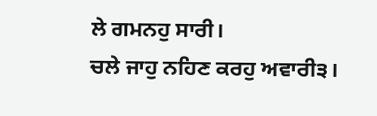ਲੇ ਗਮਨਹੁ ਸਾਰੀ।
ਚਲੇ ਜਾਹੁ ਨਹਿਣ ਕਰਹੁ ਅਵਾਰੀ੩।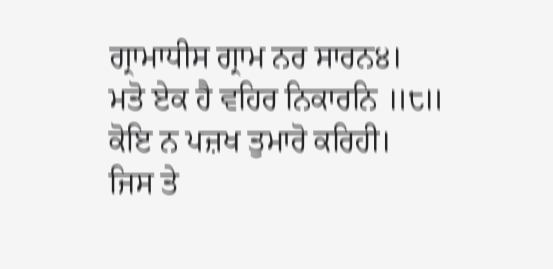ਗ੍ਰਾਮਾਧੀਸ ਗ੍ਰਾਮ ਨਰ ਸਾਰਨ੪।
ਮਤੋ ਏਕ ਹੈ ਵਹਿਰ ਨਿਕਾਰਨਿ ॥੮॥
ਕੋਇ ਨ ਪਜ਼ਖ ਤੁਮਾਰੋ ਕਰਿਹੀ।
ਜਿਸ ਤੇ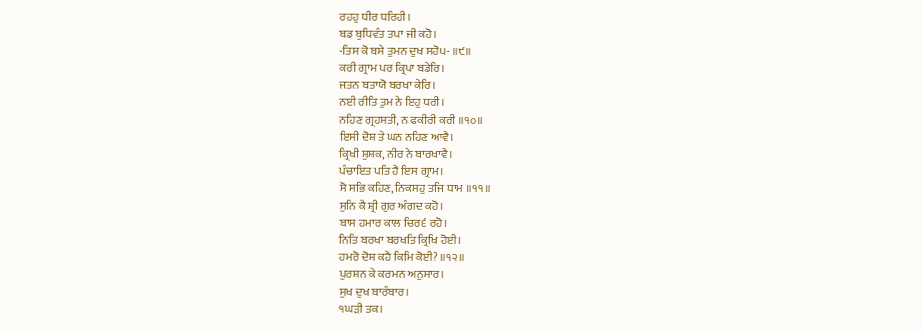ਰਹਹੁ ਧੀਰ ਧਰਿਹੀ।
ਬਡ ਬੁਧਿਵੰਤ ਤਪਾ ਜੀ ਕਹੋ।
-ਤਿਸ ਕੋ ਬਸੇ ਤੁਮਨ ਦੁਖ ਸਹੋ੫- ॥੯॥
ਕਰੀ ਗ੍ਰਾਮ ਪਰ ਕ੍ਰਿਪਾ ਬਡੇਰਿ।
ਜਤਨ ਬਤਾਯੋ ਬਰਖਾ ਕੇਰਿ।
ਨਈ ਰੀਤਿ ਤੁਮ ਨੇ ਇਹੁ ਧਰੀ।
ਨਹਿਣ ਗ੍ਰਹਸਤੀ, ਨ ਫਕੀਰੀ ਕਰੀ ॥੧੦॥
ਇਸੀ ਦੋਸ਼ ਤੇ ਘਨ ਨਹਿਣ ਆਵੈ।
ਕ੍ਰਿਖੀ ਸ਼ੁਸ਼ਕ, ਨੀਰ ਨੇ ਬਾਰਖਾਵੈ।
ਪੰਚਾਇਤ ਪਤਿ ਹੈ ਇਸ ਗ੍ਰਾਮ।
ਸੋ ਸਭਿ ਕਹਿਣ, ਨਿਕਸਹੁ ਤਜਿ ਧਾਮ ॥੧੧॥
ਸੁਨਿ ਕੈ ਸ਼੍ਰੀ ਗੁਰ ਅੰਗਦ ਕਹੋ।
ਬਾਸ ਹਮਾਰ ਕਾਲ ਚਿਰ੬ ਰਹੋ।
ਨਿਤਿ ਬਰਖਾ ਬਰਖਤਿ ਕ੍ਰਿਖਿ ਹੋਈ।
ਹਮਰੋ ਦੋਸ਼ ਕਹੈ ਕਿਮਿ ਕੋਈ? ॥੧੨॥
ਪੁਰਸ਼ਨ ਕੇ ਕਰਮਨ ਅਨੁਸਾਰ।
ਸੁਖ ਦੁਖ ਬਾਰੰਬਾਰ।
੧ਘੜੀ ਤਕ।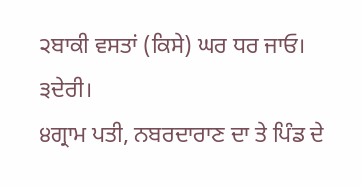੨ਬਾਕੀ ਵਸਤਾਂ (ਕਿਸੇ) ਘਰ ਧਰ ਜਾਓ।
੩ਦੇਰੀ।
੪ਗ੍ਰਾਮ ਪਤੀ, ਨਬਰਦਾਰਾਣ ਦਾ ਤੇ ਪਿੰਡ ਦੇ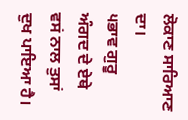ਲੋਕਾਣ ਸਾਰਿਆਣ ਦਾ।
੫ਭਾਵ ਗੁਰੂ ਅੰਗਦ ਦੇ ਏਥੇ ਵਸਂ ਨਾਲ ਤੁਸਾਂ ਦੁਖ ਪਾਇਆ ਹੈ।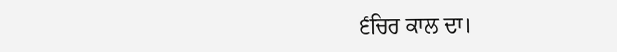੬ਚਿਰ ਕਾਲ ਦਾ।